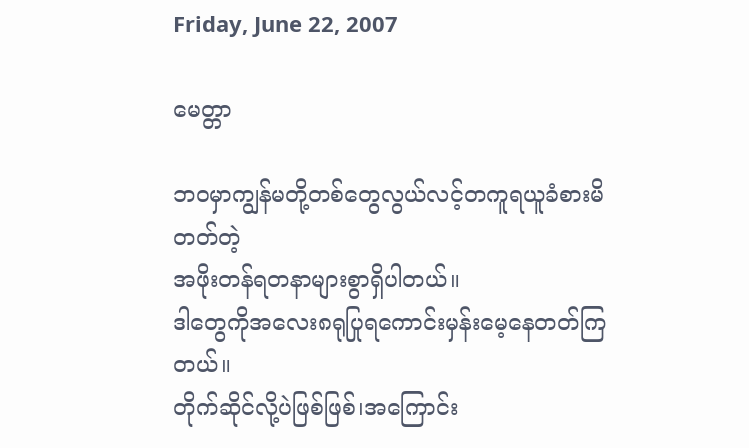Friday, June 22, 2007

မေတ္တာ

ဘဝမှာကျွန်မတို့တစ်တွေလွယ်လင့်တကူရယူခံစားမိတတ်တဲ့
အဖိုးတန်ရတနာများစွာရှိပါတယ်။
ဒါတွေကိုအလေး၈ရုပြုရကောင်းမှန်းမေ့နေတတ်ကြတယ်။
တိုက်ဆိုင်လို့ပဲဖြစ်ဖြစ်၊အကြောင်း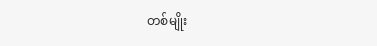တစ်မျိုး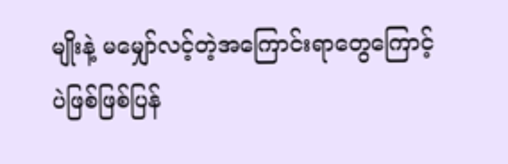မျိုးနဲ့ မမျှော်လင့်တဲ့အကြောင်းရာတွေကြောင့်ပဲဖြစ်ဖြစ်ပြန်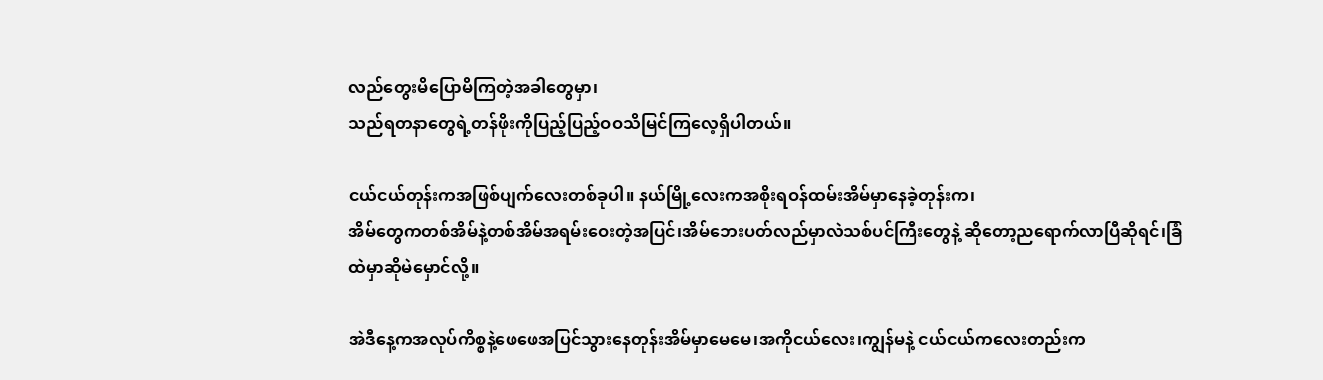လည်တွေးမိပြောမိကြတဲ့အခါတွေမှာ၊
သည်ရတနာတွေရဲ့တန်ဖိုးကိုပြည့်ပြည့်ဝဝသိမြင်ကြလေ့ရှိပါတယ်။

ငယ်ငယ်တုန်းကအဖြစ်ပျက်လေးတစ်ခုပါ။ နယ်မြို့လေးကအစိုးရဝန်ထမ်းအိမ်မှာနေခဲ့တုန်းက၊
အိမ်တွေကတစ်အိမ်နဲ့တစ်အိမ်အရမ်းဝေးတဲ့အပြင်၊အိမ်ဘေးပတ်လည်မှာလဲသစ်ပင်ကြီးတွေနဲ့ ဆိုတော့ညရောက်လာပြီဆိုရင်၊ခြံထဲမှာဆိုမဲမှောင်လို့။

အဲဒီနေ့ကအလုပ်ကိစ္စနဲ့ဖေဖေအပြင်သွားနေတုန်းအိမ်မှာမေမေ၊အကိုငယ်လေး၊ကျွန်မနဲ့ ငယ်ငယ်ကလေးတည်းက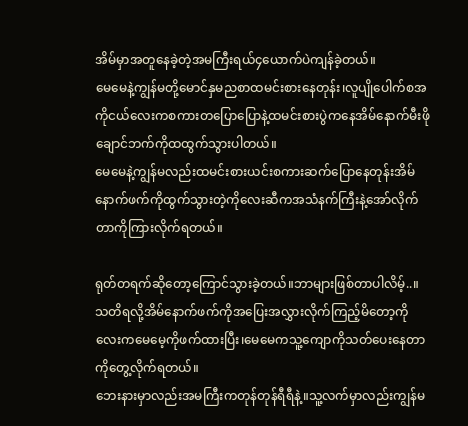အိမ်မှာအတူနေခဲ့တဲ့အမကြီးရယ်၄ယောက်ပဲကျန်ခဲ့တယ်။
မေမေနဲ့ကျွန်မတို့မောင်နှမညစာထမင်းစားနေတုန်း၊လူပျိုပေါက်စအကိုငယ်လေးကစကားတပြောပြောနဲ့ထမင်းစားပွဲကနေအိမ်နောက်မီးဖိုချောင်ဘက်ကိုထထွက်သွားပါတယ်။
မေမေနဲ့ကျွန်မလည်းထမင်းစားယင်းစကားဆက်ပြောနေတုန်းအိမ်နောက်ဖက်ကိုထွက်သွားတဲ့ကိုလေးဆီကအသံနက်ကြီးနဲ့အော်လိုက်တာကိုကြားလိုက်ရတယ်။

ရုတ်တရက်ဆိုတော့ကြောင်သွားခဲ့တယ်။ဘာများဖြစ်တာပါလိမ့်..။
သတိရလို့အိမ်နောက်ဖက်ကိုအပြေးအလွှားလိုက်ကြည့်မိတော့ကိုလေးကမေမေ့ကိုဖက်ထားပြီး၊မေမေကသူ့ကျောကိုသတ်ပေးနေတာကိုတွေ့လိုက်ရတယ်။
ဘေးနားမှာလည်းအမကြီးကတုန်တုန်ရီရီနဲ့။သူ့လက်မှာလည်းကျွန်မ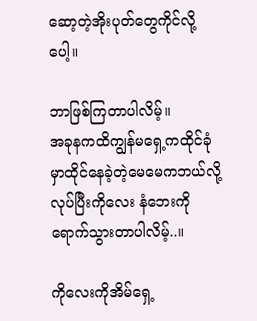ဆော့တဲ့အိုးပုတ်တွေကိုင်လို့ပေါ့။

ဘာဖြစ်ကြတာပါလိမ့်။
အခုနကထိကျွန်မရှေ့ကထိုင်ခုံမှာထိုင်နေခဲ့တဲ့မေမေကဘယ်လို့လုပ်ပြီးကိုလေး နံဘေးကိုရောက်သွားတာပါလိမ့်..။

ကိုလေးကိုအိမ်ရှေ့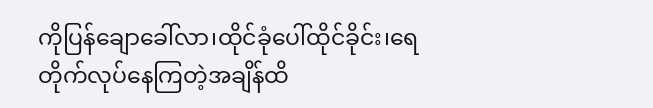ကိုပြန်ချောခေါ်လာ၊ထိုင်ခုံပေါ်ထိုင်ခိုင်း၊ရေတိုက်လုပ်နေကြတဲ့အချိန်ထိ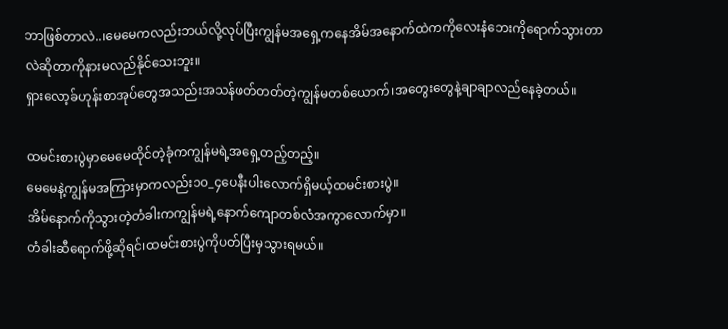ဘာဖြစ်တာလဲ..၊မေမေကလည်းဘယ်လို့လုပ်ပြီးကျွန်မအရှေ့ကနေအိမ်အနောက်ထဲကကိုလေးနံဘေးကိုရောက်သွားတာလဲဆိုတာကိုနားမလည်နိုင်သေးဘူး။
ရှားလော့ခ်ဟုန်းစာအုပ်တွေအသည်းအသန်ဖတ်တတ်တဲ့ကျွန်မတစ်ယောက်၊အတွေးတွေနဲ့ချာချာလည်နေခဲ့တယ်။

ထမင်းစားပွဲမှာမေမေထိုင်တဲ့ခုံကကျွန်မရဲ့အရှေ့တည့်တည့်။
မေမေနဲ့ကျွန်မအကြားမှာကလည်း၁၀_၄ပေနီးပါးလောက်ရှိမယ့်ထမင်းစားပွဲ။
အိမ်နောက်ကိုသွားတဲ့တံခါးကကျွန်မရဲ့နောက်ကျောတစ်လံအကွာလောက်မှာ။
တံခါးဆီရောက်ဖို့ဆိုရင်၊ထမင်းစားပွဲကိုပတ်ပြီးမှသွားရမယ်။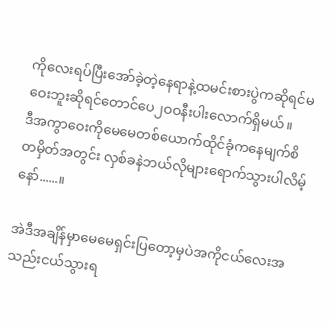ကိုလေးရပ်ပြီးအော်ခဲ့တဲ့နေရာနဲ့ထမင်းစားပွဲကဆိုရင်မဝေးဘူးဆိုရင်တောင်ပေ၂ဝဝနီးပါးလောက်ရှိမယ်။
ဒီအကွာဝေးကိုမေမေတစ်ယောက်ထိုင်ခုံကနေမျက်စိတမှိတ်အတွင်း လှစ်ခနဲဘယ်လိုများရောက်သွားပါလိမ့်နော်......။

အဲဒီအချိန်မှာမေမေရှင်းပြတော့မှပဲအကိုငယ်လေးအသည်းငယ်သွားရ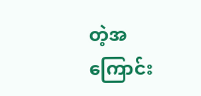တဲ့အကြောင်း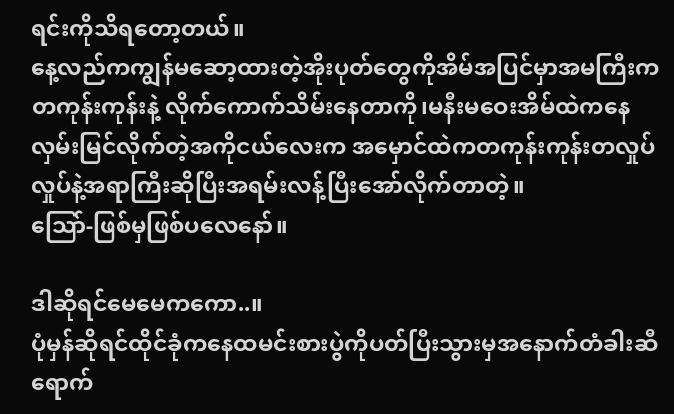ရင်းကိုသိရတော့တယ်။
နေ့လည်ကကျွန်မဆော့ထားတဲ့အိုးပုတ်တွေကိုအိမ်အပြင်မှာအမကြီးကတကုန်းကုန်းနဲ့ လိုက်ကောက်သိမ်းနေတာကို၊မနီးမဝေးအိမ်ထဲကနေလှမ်းမြင်လိုက်တဲ့အကိုငယ်လေးက အမှောင်ထဲကတကုန်းကုန်းတလှုပ်လှုပ်နဲ့အရာကြီးဆိုပြီးအရမ်းလန့်ပြီးအော်လိုက်တာတဲ့။
သြော်-ဖြစ်မှဖြစ်ပလေနော်။

ဒါဆိုရင်မေမေကကော..။
ပုံမှန်ဆိုရင်ထိုင်ခုံကနေထမင်းစားပွဲကိုပတ်ပြီးသွားမှအနောက်တံခါးဆီရောက်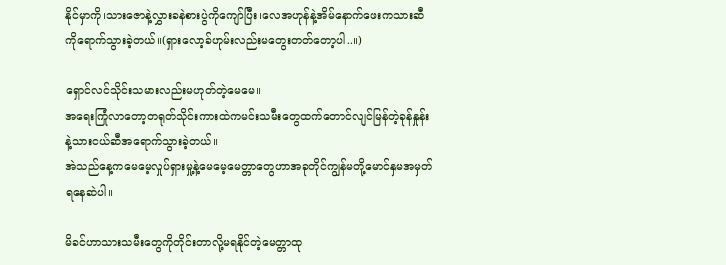နိုင်မှာကို၊သားဇောနဲ့လွှားခနဲစားပွဲကိုကျော်ပြီး၊လေအဟုန်နဲ့အိမ်နောက်ဖေးကသားဆီကိုရောက်သွားခဲ့တယ်။(ရှားလော့ခ်ဟုမ်းလည်းမတွေးတတ်တော့ပါ..။)

ရှောင်လင်သိုင်းသမားလည်းမဟုတ်တဲ့မေမေ။
အရေးကြုံလာတော့တရုတ်သိုင်းကားထဲကမင်းသမီးတွေထက်တောင်လျင်မြန်တဲ့ခုန်နှုန်းနဲ့သားငယ်ဆီအရောက်သွားခဲ့တယ်။
အဲသည်နေ့ကမေမေ့လှုပ်ရှားမှု့နဲ့မေမေ့မေတ္တာတွေဟာအခုတိုင်ကျွန်မတို့မောင်နှမအမှတ်ရနေဆဲပါ။

မိခင်ဟာသားသမီးတွေကိုတိုင်းတာလို့မရနိုင်တဲ့မေတ္တာထု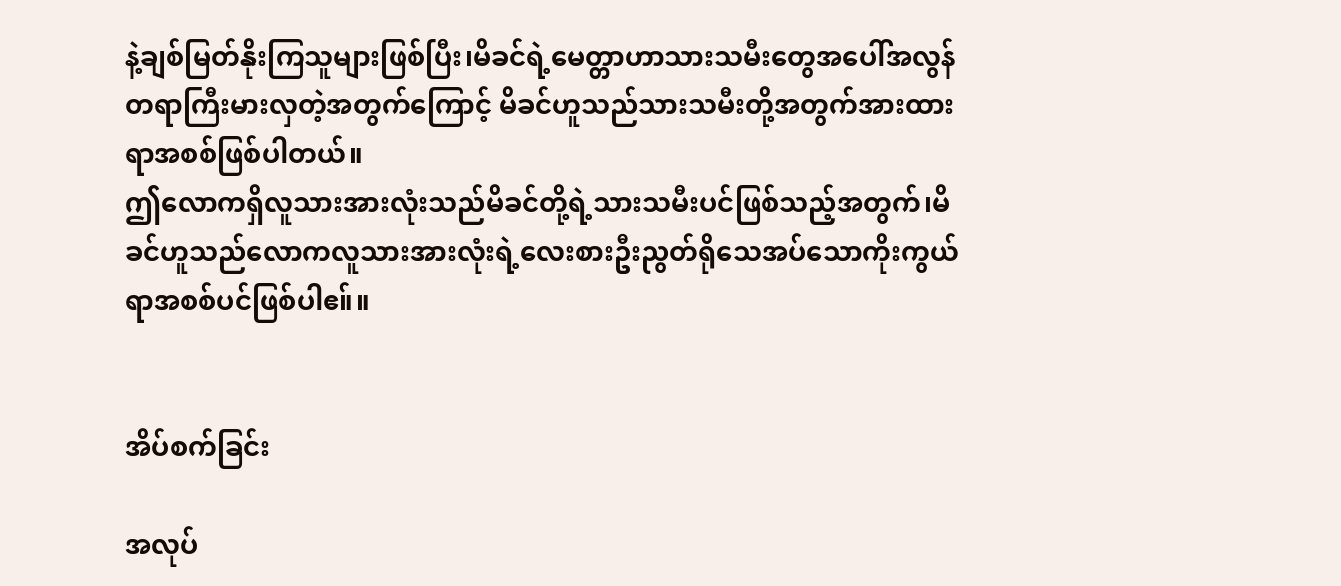နဲ့ချစ်မြတ်နိုးကြသူများဖြစ်ပြီး၊မိခင်ရဲ့မေတ္တာဟာသားသမီးတွေအပေါ်အလွန်တရာကြီးမားလှတဲ့အတွက်ကြောင့် မိခင်ဟူသည်သားသမီးတို့အတွက်အားထားရာအစစ်ဖြစ်ပါတယ်။
ဤလောကရှိလူသားအားလုံးသည်မိခင်တို့ရဲ့သားသမီးပင်ဖြစ်သည့်အတွက်၊မိခင်ဟူသည်လောကလူသားအားလုံးရဲ့လေးစားဦးညွတ်ရိုသေအပ်သောကိုးကွယ်ရာအစစ်ပင်ဖြစ်ပါဧ။်။


အိပ်စက်ခြင်း

အလုပ်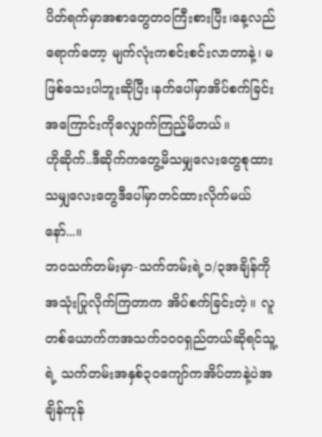ပိတ်ရက်မှာအစာတွေတဝကြီးစားပြီး၊နေ့လည်ရောက်တော့ မျက်လုံးကစင်းစင်းလာတာနဲ့၊ မဖြစ်သေးပါဘူးဆိုပြီး၊နက်ပေါ်မှာအိပ်စက်ခြင်း အကြောင်းကိုလျှောက်ကြည့်မိတယ်။
ဟိုဆိုက်..ဒီဆိုက်ကတွေ့မိသမျှလေးတွေစုထားသမျှလေးတွေဒီပေါ်မှာတင်ထားလိုက်မယ်နော်...။
ဘဝသက်တမ်းမှာ-သက်တမ်းရဲ့၁/၃အချိန်ကိုအသုံးပြုလိုက်ကြတာက အိပ်စက်ခြင်းတဲ့။ လူတစ်ယောက်ကအသက်၁ဝဝရှည်တယ်ဆိုရင်သူ့ရဲ့ သက်တမ်းအနှစ်၃ဝကျော်ကအိပ်တာနဲ့ပဲအချိန်ကုန်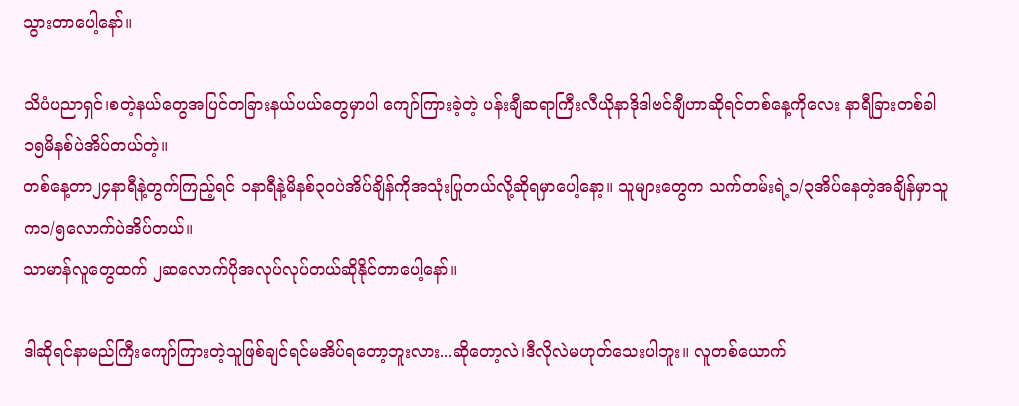သွားတာပေါ့နော်။

သိပံပညာရှင်၊စတဲ့နယ်တွေအပြင်တခြားနယ်ပယ်တွေမှာပါ ကျော်ကြားခဲ့တဲ့ ပန်းချီဆရာကြီးလီယိုနာဒိုဒါဗင်ချီဟာဆိုရင်တစ်နေ့ကိုလေး နာရီခြားတစ်ခါ၁၅မိနစ်ပဲအိပ်တယ်တဲ့။
တစ်နေ့တာ၂၄နာရီနဲ့တွက်ကြည့်ရင် ၁နာရီနဲ့မိနစ်၃ဝပဲအိပ်ချိန်ကိုအသုံးပြုတယ်လို့ဆိုရမှာပေါ့နော့။ သူများတွေက သက်တမ်းရဲ့၁/၃အိပ်နေတဲ့အချိန်မှာသူက၁/၅လောက်ပဲအိပ်တယ်။
သာမာန်လူတွေထက် ၂ဆလောက်ပိုအလုပ်လုပ်တယ်ဆိုနိုင်တာပေါ့နော်။

ဒါဆိုရင်နာမည်ကြီးကျော်ကြားတဲ့သူဖြစ်ချင်ရင်မအိပ်ရတော့ဘူးလား...ဆိုတော့လဲ၊ဒီလိုလဲမဟုတ်သေးပါဘူး။ လူတစ်ယောက်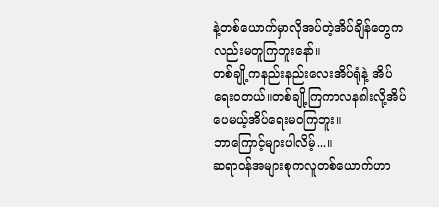နဲ့တစ်ယောက်မှာလိုအပ်တဲ့အိပ်ချိန်တွေကလည်းမတူကြဘူးနော်။
တစ်ချို့ကနည်းနည်းလေးအိပ်ရုံနဲ့ အိပ်ရေးဝတယ်။တစ်ချို့ကြကာလန၈ါးလို့အိပ်ပေမယ့်အိပ်ရေးမဝကြဘူး။
ဘာကြောင့်များပါလိမ့်...။
ဆရာဝန်အများစုကလူတစ်ယောက်ဟာ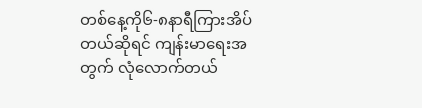တစ်နေ့ကို၆-၈နာရီကြားအိပ်တယ်ဆိုရင် ကျန်းမာရေးအတွက် လုံလောက်တယ်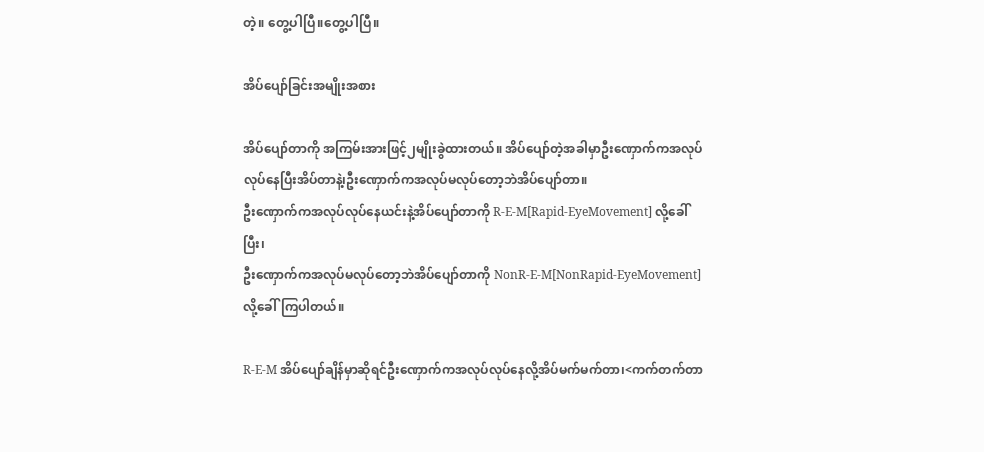တဲ့။ တွေ့ပါပြီ။တွေ့ပါပြီ။

အိပ်ပျော်ခြင်းအမျိုးအစား

အိပ်ပျော်တာကို အကြမ်းအားဖြင့်၂မျိုးခွဲထားတယ်။ အိပ်ပျော်တဲ့အခါမှာဦးဏှောက်ကအလုပ်လုပ်နေပြီးအိပ်တာနဲ၊့ဦးဏှောက်ကအလုပ်မလုပ်တော့ဘဲအိပ်ပျော်တာ။
ဦးဏှောက်ကအလုပ်လုပ်နေယင်းနဲ့အိပ်ပျော်တာကို R-E-M[Rapid-EyeMovement] လို့ခေါ်ပြီး၊
ဦးဏှောက်ကအလုပ်မလုပ်တော့ဘဲအိပ်ပျော်တာကို NonR-E-M[NonRapid-EyeMovement]လို့ခေါ်ကြပါတယ်။

R-E-M အိပ်ပျော်ချိန်မှာဆိုရင်ဦးဏှောက်ကအလုပ်လုပ်နေလို့အိပ်မက်မက်တာ၊<ကက်တက်တာ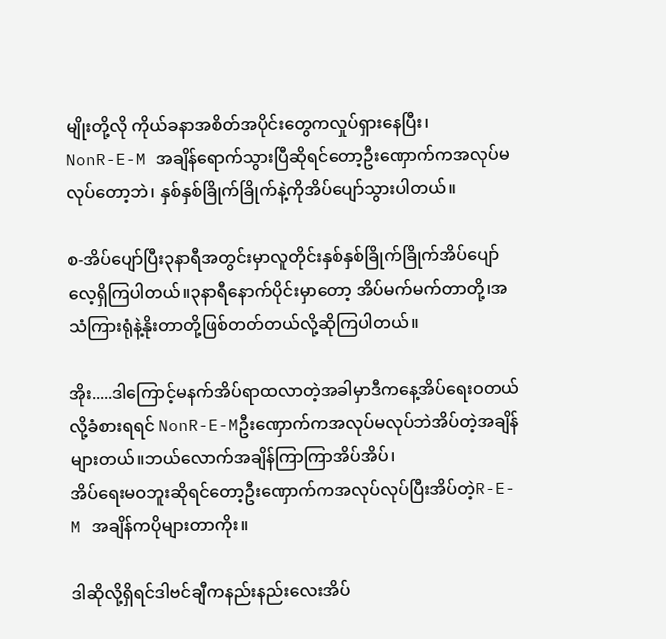မျိုးတို့လို ကိုယ်ခနာအစိတ်အပိုင်းတွေကလှုပ်ရှားနေပြီး၊
NonR-E-M အချိန်ရောက်သွားပြီဆိုရင်တော့ဦးဏှောက်ကအလုပ်မလုပ်တော့ဘဲ၊ နှစ်နှစ်ခြိုက်ခြိုက်နဲ့ကိုအိပ်ပျော်သွားပါတယ်။

စ-အိပ်ပျော်ပြီး၃နာရီအတွင်းမှာလူတိုင်းနှစ်နှစ်ခြိုက်ခြိုက်အိပ်ပျော်လေ့ရှိကြပါတယ်။၃နာရီနောက်ပိုင်းမှာတော့ အိပ်မက်မက်တာတို့၊အသံကြားရုံနဲ့နိုးတာတို့ဖြစ်တတ်တယ်လို့ဆိုကြပါတယ်။

အိုး.....ဒါကြောင့်မနက်အိပ်ရာထလာတဲ့အခါမှာဒီကနေ့အိပ်ရေးဝတယ်လို့ခံစားရရင် NonR-E-Mဦးဏှောက်ကအလုပ်မလုပ်ဘဲအိပ်တဲ့အချိန်များတယ်။ဘယ်လောက်အချိန်ကြာကြာအိပ်အိပ်၊
အိပ်ရေးမဝဘူးဆိုရင်တော့ဦးဏှောက်ကအလုပ်လုပ်ပြီးအိပ်တဲ့R-E-M အချိန်ကပိုများတာကိုး။

ဒါဆိုလို့ရှိရင်ဒါဗင်ချီကနည်းနည်းလေးအိပ်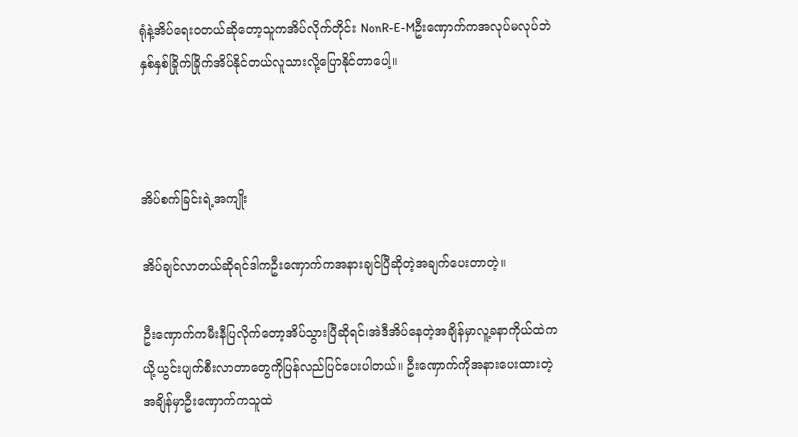ရုံနဲ့အိပ်ရေးဝတယ်ဆိုတော့သူကအိပ်လိုက်တိုင်း NonR-E-Mဦးဏှောက်ကအလုပ်မလုပ်ဘဲနှစ်နှစ်ခြိုက်ခြိုက်အိပ်နိုင်တယ်လူသားလို့ပြောနိုင်တာပေါ့။



အိပ်စက်ခြင်းရဲ့အကျိုး

အိပ်ချင်လာတယ်ဆိုရင်ဒါကဦးဏှောက်ကအနားချင်ပြီဆိုတဲ့အချက်ပေးတာတဲ့။

ဦးဏှောက်ကမီးနီပြလိုက်တော့အိပ်သွားပြီဆိုရင်၊အဲဒီအိပ်နေတဲ့အချိန်မှာလူ့ခနာကိုယ်ထဲကယို့ယွင်းပျက်စီးလာတာတွေကိုပြန်လည်ပြင်ပေးပါတယ်။ ဦးဏှောက်ကိုအနားပေးထားတဲ့အချိန်မှာဦးဏှောက်ကသူထဲ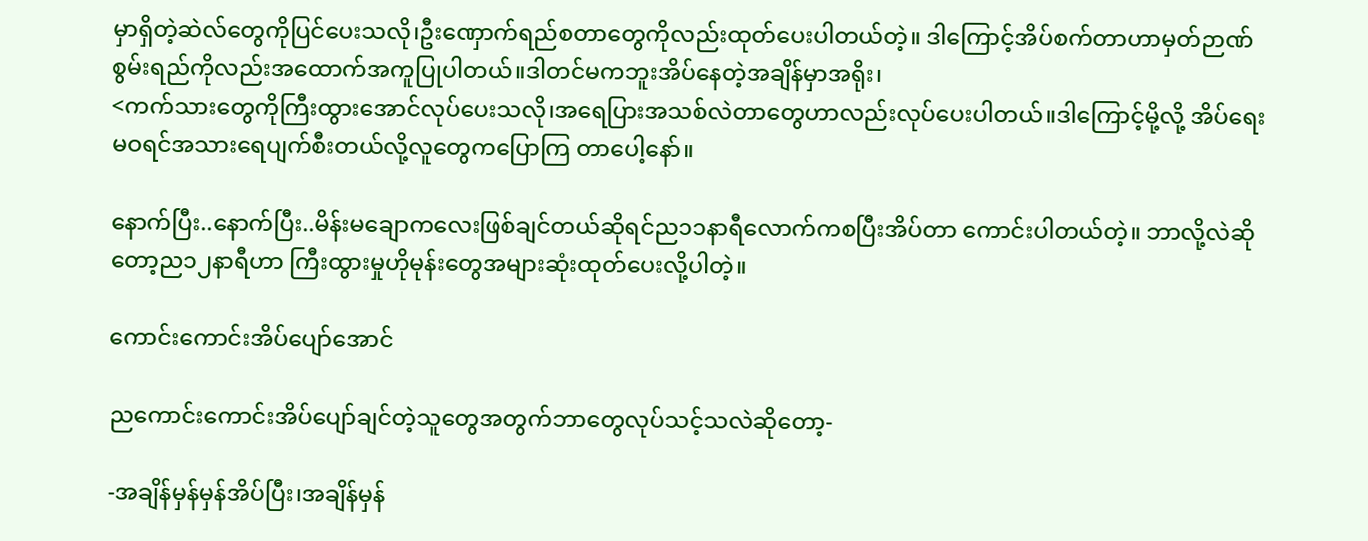မှာရှိတဲ့ဆဲလ်တွေကိုပြင်ပေးသလို၊ဦးဏှောက်ရည်စတာတွေကိုလည်းထုတ်ပေးပါတယ်တဲ့။ ဒါကြောင့်အိပ်စက်တာဟာမှတ်ဉာဏ်စွမ်းရည်ကိုလည်းအထောက်အကူပြုပါတယ်။ဒါတင်မကဘူးအိပ်နေတဲ့အချိန်မှာအရိုး၊
<ကက်သားတွေကိုကြီးထွားအောင်လုပ်ပေးသလို၊အရေပြားအသစ်လဲတာတွေဟာလည်းလုပ်ပေးပါတယ်။ဒါကြောင့်မို့လို့ အိပ်ရေးမဝရင်အသားရေပျက်စီးတယ်လို့လူတွေကပြောကြ တာပေါ့နော်။

နောက်ပြီး..နောက်ပြီး..မိန်းမချောကလေးဖြစ်ချင်တယ်ဆိုရင်ည၁၁နာရီလောက်ကစပြီးအိပ်တာ ကောင်းပါတယ်တဲ့။ ဘာလို့လဲဆိုတော့ည၁၂နာရီဟာ ကြီးထွားမှုဟိုမုန်းတွေအများဆုံးထုတ်ပေးလို့ပါတဲ့။

ကောင်းကောင်းအိပ်ပျော်အောင်

ညကောင်းကောင်းအိပ်ပျော်ချင်တဲ့သူတွေအတွက်ဘာတွေလုပ်သင့်သလဲဆိုတော့-

-အချိန်မှန်မှန်အိပ်ပြီး၊အချိန်မှန်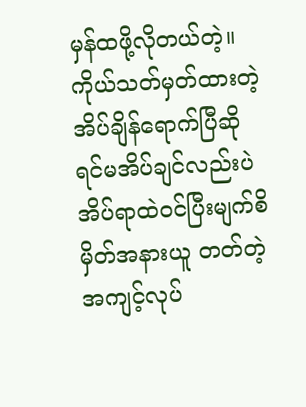မှန်ထဖို့လိုတယ်တဲ့။
ကိုယ်သတ်မှတ်ထားတဲ့အိပ်ချိန်ရောက်ပြီဆိုရင်မအိပ်ချင်လည်းပဲအိပ်ရာထဲဝင်ပြီးမျက်စိမှိတ်အနားယူ တတ်တဲ့အကျင့်လုပ်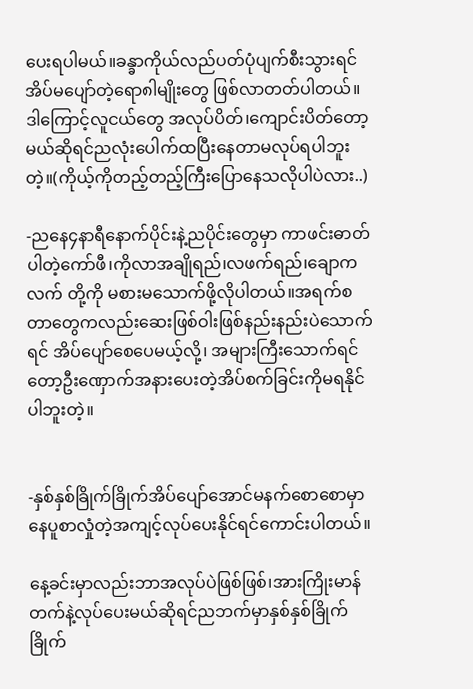ပေးရပါမယ်။ခန္ခာကိုယ်လည်ပတ်ပုံပျက်စီးသွားရင် အိပ်မပျော်တဲ့ရော၈ါမျိုးတွေ ဖြစ်လာတတ်ပါတယ်။
ဒါကြောင့်လူငယ်တွေ အလုပ်ပိတ်၊ကျောင်းပိတ်တော့မယ်ဆိုရင်ညလုံးပေါက်ထပြီးနေတာမလုပ်ရပါဘူးတဲ့။(ကိုယ့်ကိုတည့်တည့်ကြီးပြောနေသလိုပါပဲလား..)

-ညနေ၄နာရီနောက်ပိုင်းနဲ့ညပိုင်းတွေမှာ ကာဖင်းဓာတ်ပါတဲ့ကော်ဖီ၊ကိုလာအချိုရည်၊လဖက်ရည်၊ချောကလက် တို့ကို မစားမသောက်ဖို့လိုပါတယ်။အရက်စတာတွေကလည်းဆေးဖြစ်ဝါးဖြစ်နည်းနည်းပဲသောက်ရင် အိပ်ပျော်စေပေမယ့်လို့၊ အများကြီးသောက်ရင်တော့ဦးဏှောက်အနားပေးတဲ့အိပ်စက်ခြင်းကိုမရနိုင်ပါဘူးတဲ့။


-နှစ်နှစ်ခြိုက်ခြိုက်အိပ်ပျော်အောင်မနက်စောစောမှာနေပူစာလှုံတဲ့အကျင့်လုပ်ပေးနိုင်ရင်ကောင်းပါတယ်။

နေ့ခင်းမှာလည်းဘာအလုပ်ပဲဖြစ်ဖြစ်၊အားကြိုးမာန်တက်နဲ့လုပ်ပေးမယ်ဆိုရင်ညဘက်မှာနှစ်နှစ်ခြိုက်ခြိုက်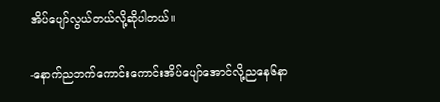အိပ်ပျော်လွယ်တယ်လို့ဆိုပါတယ်။

-နောက်ညဘက်ကောင်းကောင်းအိပ်ပျော်အောင်လို့ညနေ၆နာ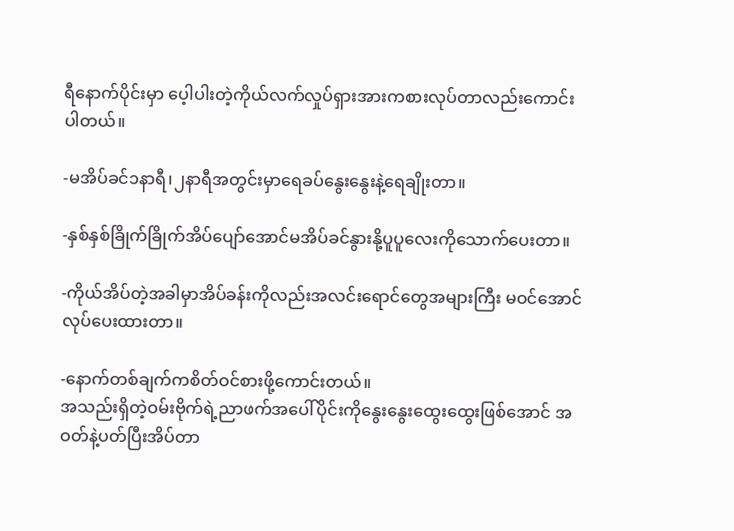ရီနောက်ပိုင်းမှာ ပေ့ါပါးတဲ့ကိုယ်လက်လှုပ်ရှားအားကစားလုပ်တာလည်းကောင်းပါတယ်။

-မအိပ်ခင်၁နာရီ၊၂နာရီအတွင်းမှာရေခပ်နွေးနွေးနဲ့ရေချိုးတာ။

-နှစ်နှစ်ခြိုက်ခြိုက်အိပ်ပျော်အောင်မအိပ်ခင်နွားနို့ပူပူလေးကိုသောက်ပေးတာ။

-ကိုယ်အိပ်တဲ့အခါမှာအိပ်ခန်းကိုလည်းအလင်းရောင်တွေအများကြီး မဝင်အောင်လုပ်ပေးထားတာ။

-နောက်တစ်ချက်ကစိတ်ဝင်စားဖို့ကောင်းတယ်။
အသည်းရှိတဲ့ဝမ်းဗိုက်ရဲ့ညာဖက်အပေါ်ပိုင်းကိုနွေးနွေးထွေးထွေးဖြစ်အောင် အဝတ်နဲ့ပတ်ပြီးအိပ်တာ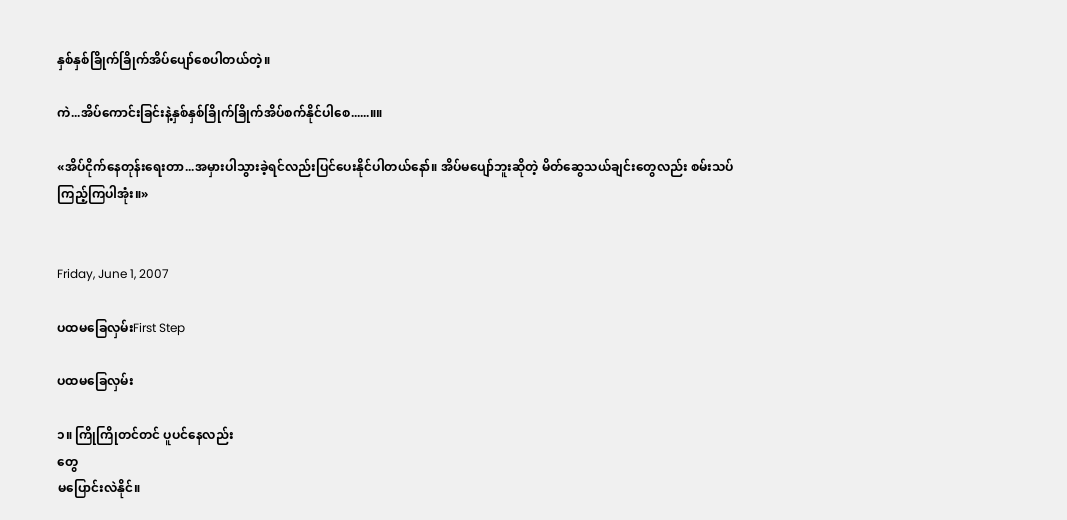နှစ်နှစ်ခြိုက်ခြိုက်အိပ်ပျော်စေပါတယ်တဲ့။

ကဲ...အိပ်ကောင်းခြင်းနဲ့နှစ်နှစ်ခြိုက်ခြိုက်အိပ်စက်နိုင်ပါစေ......။။

«အိပ်ငိုက်နေတုန်းရေးတာ...အမှားပါသွားခဲ့ရင်လည်းပြင်ပေးနိုင်ပါတယ်နော်။ အိပ်မပျော်ဘူးဆိုတဲ့ မိတ်ဆွေသယ်ချင်းတွေလည်း စမ်းသပ်ကြည့်ကြပါအုံး။»


Friday, June 1, 2007

ပထမခြေလှမ်းFirst Step

ပထမခြေလှမ်း

၁။ ကြိုကြိုတင်တင် ပူပင်နေလည်း
တွေ
မပြောင်းလဲနိုင်။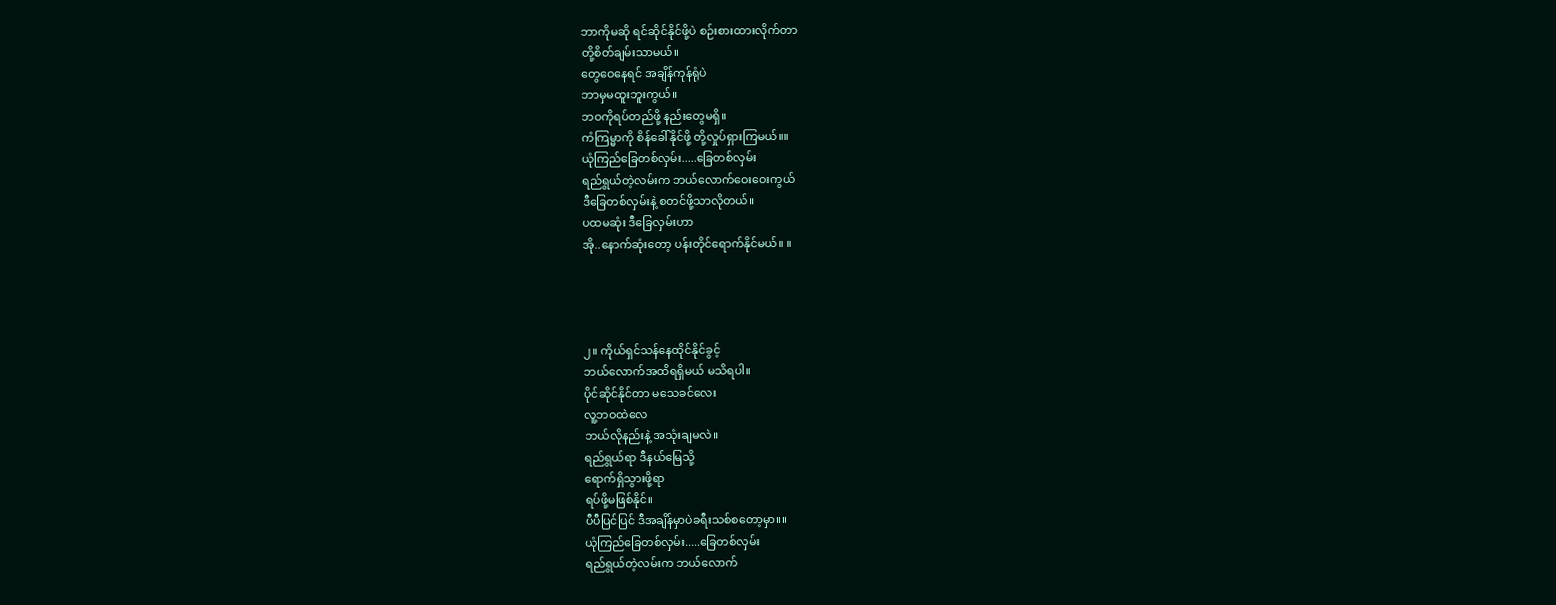ဘာကိုမဆို ရင်ဆိုင်နိုင်ဖို့ပဲ စဉ်းစားထားလိုက်တာ
တို့စိတ်ချမ်းသာမယ်။
တွေဝေနေရင် အချိန်ကုန်ရုံပဲ
ဘာမှမထူးဘူးကွယ်။
ဘဝကိုရပ်တည်ဖို့ နည်းတွေမရှိ။
ကံကြမ္မာကို စိန်ခေါ်နိုင်ဖို့ တို့လှုပ်ရှားကြမယ်။။
ယုံကြည်ခြေတစ်လှမ်း.....ခြေတစ်လှမ်း
ရည်ရွယ်တဲ့လမ်းက ဘယ်လောက်ဝေးဝေးကွယ်
ဒီခြေတစ်လှမ်းနဲ့ စတင်ဖို့သာလိုတယ်။
ပထမဆုံး ဒီခြေလှမ်းဟာ
အို..နောက်ဆုံးတော့ ပန်းတိုင်ရောက်နိုင်မယ်။ ။




၂။ ကိုယ်ရှင်သန်နေထိုင်နိုင်ခွင့်
ဘယ်လောက်အထိရရှိမယ် မသိရပါ။
ပိုင်ဆိုင်နိုင်တာ မသေခင်လေး
လူ့ဘဝထဲလေ
ဘယ်လိုနည်းနဲ့ အသုံးချမလဲ။
ရည်ရွယ်ရာ ဒီနယ်မြေသို့
ရောက်ရှိသွားဖို့ရာ
ရပ်ဖို့မဖြစ်နိုင်။
ပီပီပြင်ပြင် ဒီအချိန်မှာပဲခရီးသစ်စတော့မှာ။။
ယုံကြည်ခြေတစ်လှမ်း.....ခြေတစ်လှမ်း
ရည်ရွယ်တဲ့လမ်းက ဘယ်လောက်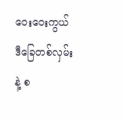ဝေးဝေးကွယ်
ဒီခြေတစ်လှမ်းနဲ့ စ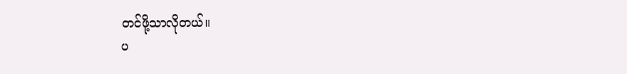တင်ဖို့သာလိုတယ်။
ပ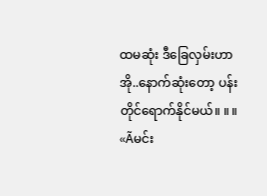ထမဆုံး ဒီခြေလှမ်းဟာ
အို..နောက်ဆုံးတော့ ပန်းတိုင်ရောက်နိုင်မယ်။ ။ ။
«Ãမင်း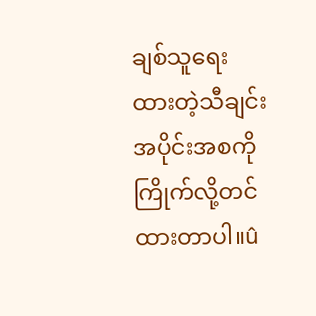ချစ်သူရေးထားတဲ့သီချင်းအပိုင်းအစကိုကြိုက်လို့တင်ထားတာပါ။û